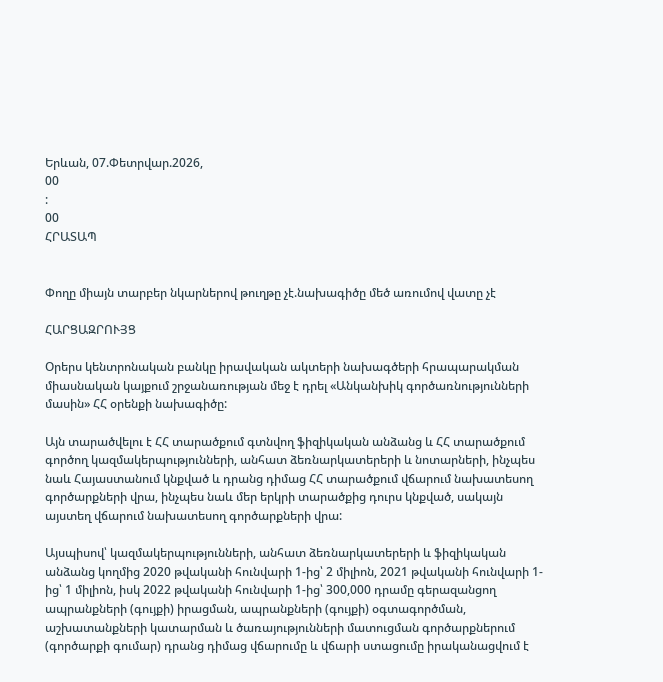Երևան, 07.Փետրվար.2026,
00
:
00
ՀՐԱՏԱՊ


Փողը միայն տարբեր նկարներով թուղթը չէ.նախագիծը մեծ առումով վատը չէ

ՀԱՐՑԱԶՐՈՒՅՑ

Օրերս կենտրոնական բանկը իրավական ակտերի նախագծերի հրապարակման միասնական կայքում շրջանառության մեջ է դրել «Անկանխիկ գործառնությունների մասին» ՀՀ օրենքի նախագիծը:

Այն տարածվելու է ՀՀ տարածքում գտնվող ֆիզիկական անձանց և ՀՀ տարածքում գործող կազմակերպությունների, անհատ ձեռնարկատերերի և նոտարների, ինչպես նաև Հայաստանում կնքված և դրանց դիմաց ՀՀ տարածքում վճարում նախատեսող գործարքների վրա, ինչպես նաև մեր երկրի տարածքից դուրս կնքված, սակայն այստեղ վճարում նախատեսող գործարքների վրա:

Այսպիսով՝ կազմակերպությունների, անհատ ձեռնարկատերերի և ֆիզիկական անձանց կողմից 2020 թվականի հունվարի 1-ից՝ 2 միլիոն, 2021 թվականի հունվարի 1-ից՝ 1 միլիոն, իսկ 2022 թվականի հունվարի 1-ից՝ 300,000 դրամը գերազանցող ապրանքների (գույքի) իրացման, ապրանքների (գույքի) օգտագործման, աշխատանքների կատարման և ծառայությունների մատուցման գործարքներում (գործարքի գումար) դրանց դիմաց վճարումը և վճարի ստացումը իրականացվում է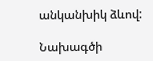անկանխիկ ձևով:

Նախագծի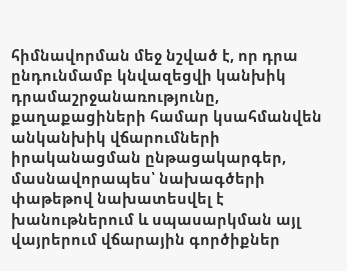հիմնավորման մեջ նշված է, որ դրա ընդունմամբ կնվազեցվի կանխիկ դրամաշրջանառությունը, քաղաքացիների համար կսահմանվեն անկանխիկ վճարումների իրականացման ընթացակարգեր, մասնավորապես՝ նախագծերի փաթեթով նախատեսվել է խանութներում և սպասարկման այլ վայրերում վճարային գործիքներ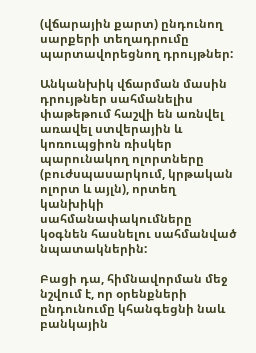(վճարային քարտ) ընդունող սարքերի տեղադրումը պարտավորեցնող դրույթներ:

Անկանխիկ վճարման մասին դրույթներ սահմանելիս փաթեթում հաշվի են առնվել առավել ստվերային և կոռուպցիոն ռիսկեր պարունակող ոլորտները (բուժսպասարկում, կրթական ոլորտ և այլն), որտեղ կանխիկի սահմանափակումները կօգնեն հասնելու սահմանված նպատակներին:

Բացի դա, հիմնավորման մեջ նշվում է, որ օրենքների ընդունումը կհանգեցնի նաև բանկային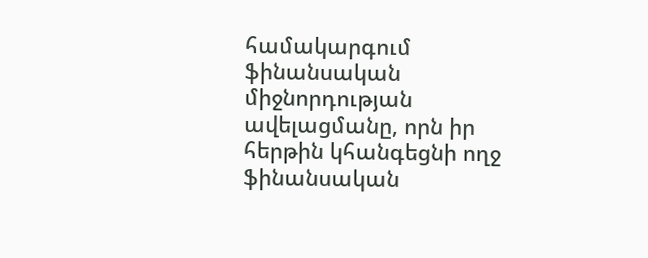համակարգում ֆինանսական միջնորդության ավելացմանը, որն իր հերթին կհանգեցնի ողջ ֆինանսական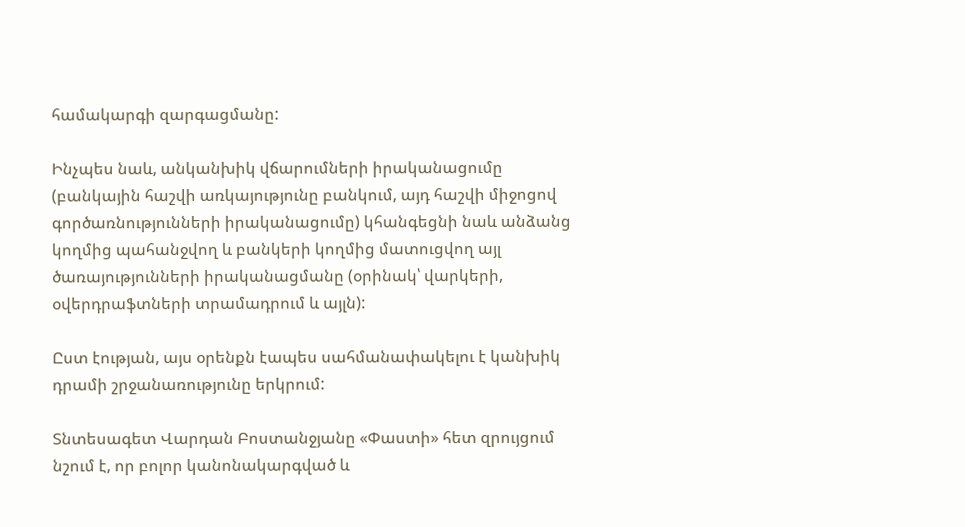համակարգի զարգացմանը:

Ինչպես նաև, անկանխիկ վճարումների իրականացումը (բանկային հաշվի առկայությունը բանկում, այդ հաշվի միջոցով գործառնությունների իրականացումը) կհանգեցնի նաև անձանց կողմից պահանջվող և բանկերի կողմից մատուցվող այլ ծառայությունների իրականացմանը (օրինակ՝ վարկերի, օվերդրաֆտների տրամադրում և այլն):

Ըստ էության, այս օրենքն էապես սահմանափակելու է կանխիկ դրամի շրջանառությունը երկրում:

Տնտեսագետ Վարդան Բոստանջյանը «Փաստի» հետ զրույցում նշում է, որ բոլոր կանոնակարգված և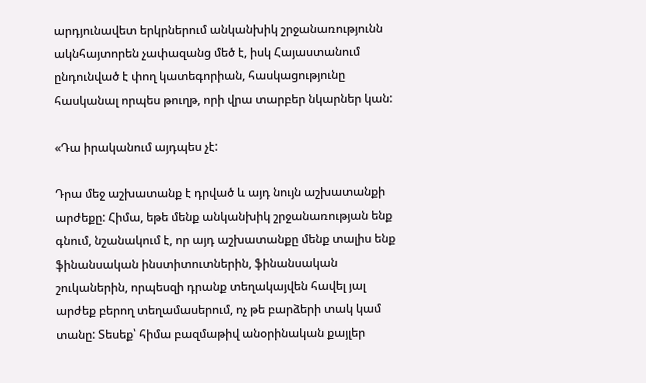արդյունավետ երկրներում անկանխիկ շրջանառությունն ակնհայտորեն չափազանց մեծ է, իսկ Հայաստանում ընդունված է փող կատեգորիան, հասկացությունը հասկանալ որպես թուղթ, որի վրա տարբեր նկարներ կան:

«Դա իրականում այդպես չէ:

Դրա մեջ աշխատանք է դրված և այդ նույն աշխատանքի արժեքը: Հիմա, եթե մենք անկանխիկ շրջանառության ենք գնում, նշանակում է, որ այդ աշխատանքը մենք տալիս ենք ֆինանսական ինստիտուտներին, ֆինանսական շուկաներին, որպեսզի դրանք տեղակայվեն հավել յալ արժեք բերող տեղամասերում, ոչ թե բարձերի տակ կամ տանը: Տեսեք՝ հիմա բազմաթիվ անօրինական քայլեր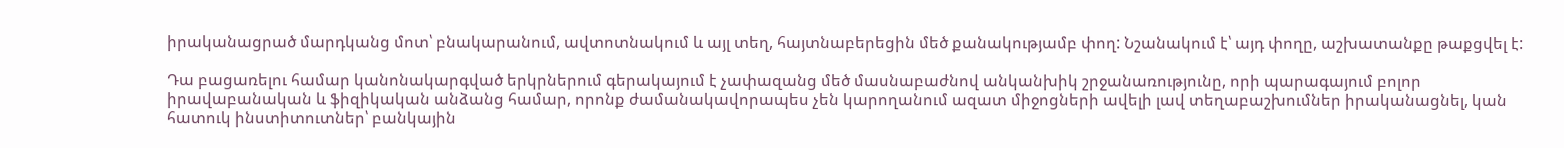իրականացրած մարդկանց մոտ՝ բնակարանում, ավտոտնակում և այլ տեղ, հայտնաբերեցին մեծ քանակությամբ փող: Նշանակում է՝ այդ փողը, աշխատանքը թաքցվել է:

Դա բացառելու համար կանոնակարգված երկրներում գերակայում է չափազանց մեծ մասնաբաժնով անկանխիկ շրջանառությունը, որի պարագայում բոլոր իրավաբանական և ֆիզիկական անձանց համար, որոնք ժամանակավորապես չեն կարողանում ազատ միջոցների ավելի լավ տեղաբաշխումներ իրականացնել, կան հատուկ ինստիտուտներ՝ բանկային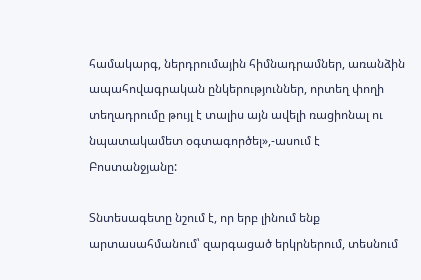համակարգ, ներդրումային հիմնադրամներ, առանձին ապահովագրական ընկերություններ, որտեղ փողի տեղադրումը թույլ է տալիս այն ավելի ռացիոնալ ու նպատակամետ օգտագործել»,-ասում է Բոստանջյանը:

Տնտեսագետը նշում է, որ երբ լինում ենք արտասահմանում՝ զարգացած երկրներում, տեսնում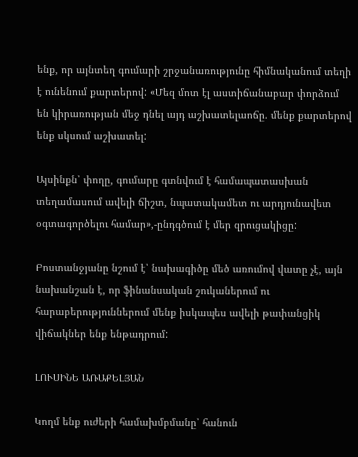ենք, որ այնտեղ գումարի շրջանառությունը հիմնականում տեղի է ունենում քարտերով: «Մեզ մոտ էլ աստիճանաբար փորձում են կիրառության մեջ դնել այդ աշխատելաոճը. մենք քարտերով ենք սկսում աշխատել:

Այսինքն՝ փողը, գումարը գտնվում է համապատասխան տեղամասում ավելի ճիշտ, նպատակամետ ու արդյունավետ օգտագործելու համար»,-ընդգծում է մեր զրուցակիցը:

Բոստանջյանը նշում է՝ նախագիծը մեծ առումով վատը չէ, այն նախանշան է, որ ֆինանսական շուկաներում ու հարաբերություններում մենք իսկապես ավելի թափանցիկ վիճակներ ենք ենթադրում:

ԼՈՒՍԻՆԵ ԱՌԱՔԵԼՅԱՆ

Կողմ ենք ուժերի համախմբմանը՝ հանուն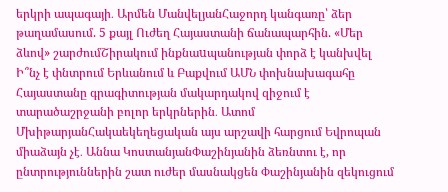երկրի ապագայի․ Արմեն ՄանվելյանՀաջորդ կանգառը՝ ձեր թաղամասում. 5 քայլ Ուժեղ Հայաստանի ճանապարհին. «Մեր ձևով» շարժումՇիրակում ինքնաuպանության փորձ է կանխվել Ի՞նչ է փնտրում Երևանում և Բաքվում ԱՄՆ փոխնախագահը Հայաստանը գրագիտության մակարդակով զիջում է տարածաշրջանի բոլոր երկրներին․ Ատոմ ՄխիթարյանՀակաեկեղեցական այս արշավի հարցում Եվրոպան միաձայն չէ․ Աննա ԿոստանյանՓաշինյանին ձեռնտու է, որ ընտրություններին շատ ուժեր մասնակցեն Փաշինյանին զեկուցում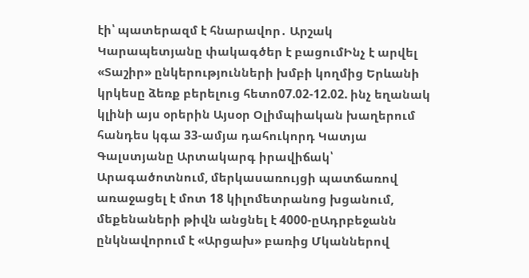էի՝ պատերազմ է հնարավոր․ Արշակ Կարապետյանը փակագծեր է բացումԻնչ է արվել «Տաշիր» ընկերությունների խմբի կողմից Երևանի կրկեսը ձեռք բերելուց հետո07.02-12.02. ինչ եղանակ կլինի այս օրերին Այսօր Օլիմպիական խաղերում հանդես կգա 33-ամյա դահուկորդ Կատյա Գալստյանը Արտակարգ իրավիճակ՝ Արագածոտնում, մերկասառույցի պատճառով առաջացել է մոտ 18 կիլոմետրանոց խցանում, մեքենաների թիվն անցնել է 4000-ըԱդրբեջանն ընկնավորում է «Արցախ» բառից Մկաններով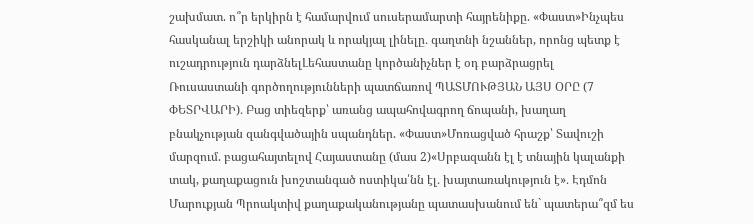շախմատ. ո՞ր երկիրն է համարվում սուսերամարտի հայրենիքը. «Փաստ»Ինչպես հասկանալ երշիկի անորակ և որակյալ լինելը․ գաղտնի նշաններ, որոնց պետք է ուշադրություն դարձնելԼեհաստանը կործանիչներ է օդ բարձրացրել Ռուսաստանի գործողությունների պատճառով ՊԱՏՄՈՒԹՅԱՆ ԱՅՍ ՕՐԸ (7 ՓԵՏՐՎԱՐԻ)․ Բաց տիեզերք՝ առանց ապահովագրող ճոպանի, խաղաղ բնակչության զանգվածային սպանդներ. «Փաստ»Մոռացված հրաշք՝ Տավուշի մարզում. բացահայտելով Հայաստանը (մաս 2)«Սրբազանն էլ է տնային կալանքի տակ, քաղաքացուն խոշտանգած ոստիկա՛նն էլ․ խայտառակություն է»․ Էդմոն Մարուքյան Պրոակտիվ քաղաքականությանը պատասխանում են` պատերա՞զմ ես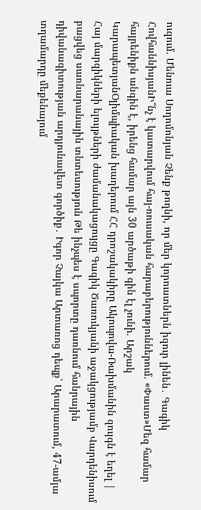ուզում. Մենուա Սողոմոնյան Չենք թողնի, որ մեր կորուստներն իզուր լինեն․ Գագիկ ՀովհաննիսյանԻ՞նչ է կատարվում հայ-ռուսական հարաբերություններում. «Փաստ»Մեզ համար հայրենիքն անգին է, իրենց համար այն 30 արծաթի գին էլ չունի. Արշակ ԿարապետյանՕլիմպիական խաղերում ՀՀ դրոշակակիրը Ակոպովա-Ռախմանին զույգն է եղել | Հայ մարզիկների ելույթների ժամանակացույցը Գագիկ Ծառուկյանի աջակցությամբ Վարդենիսում բացվեց սառնարանային տնտեսություն Թե ինչպես է սպորտը դառնում հանրային դիվանագիտության արդյունավետ գործիք․ Իգոր Չայկա Արտառոց դեպք՝ Արարատում, 47-ամյա տղամարդը մեքենայում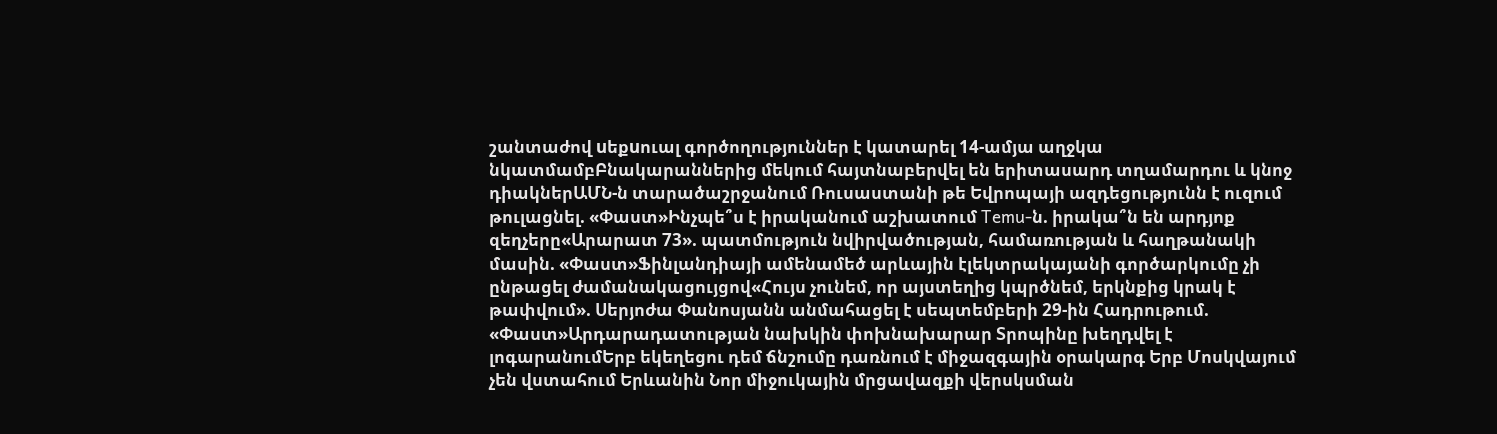շանտաժով uեքuուալ գործողություններ է կատարել 14-ամյա աղջկա նկատմամբԲնակարաններից մեկում հայտնաբերվել են երիտասարդ տղամարդու և կնոջ դիակներԱՄՆ-ն տարածաշրջանում Ռուսաստանի թե Եվրոպայի ազդեցությունն է ուզում թուլացնել. «Փաստ»Ինչպե՞ս է իրականում աշխատում Temu-ն. իրակա՞ն են արդյոք զեղչերը«Արարատ 73». պատմություն նվիրվածության, համառության և հաղթանակի մասին. «Փաստ»Ֆինլանդիայի ամենամեծ արևային էլեկտրակայանի գործարկումը չի ընթացել ժամանակացույցով«Հույս չունեմ, որ այստեղից կպրծնեմ, երկնքից կրակ է թափվում». Սերյոժա Փանոսյանն անմահացել է սեպտեմբերի 29-ին Հադրութում. «Փաստ»Արդարադատության նախկին փոխնախարար Տրոպինը խեղդվել է լոգարանումԵրբ եկեղեցու դեմ ճնշումը դառնում է միջազգային օրակարգ Երբ Մոսկվայում չեն վստահում Երևանին Նոր միջուկային մրցավազքի վերսկսման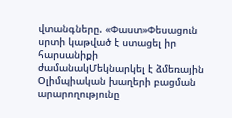վտանգները. «Փաստ»Փեսացուն սրտի կաթված է ստացել իր հարսանիքի ժամանակՄեկնարկել է ձմեռային Օլիմպիական խաղերի բացման արարողությունը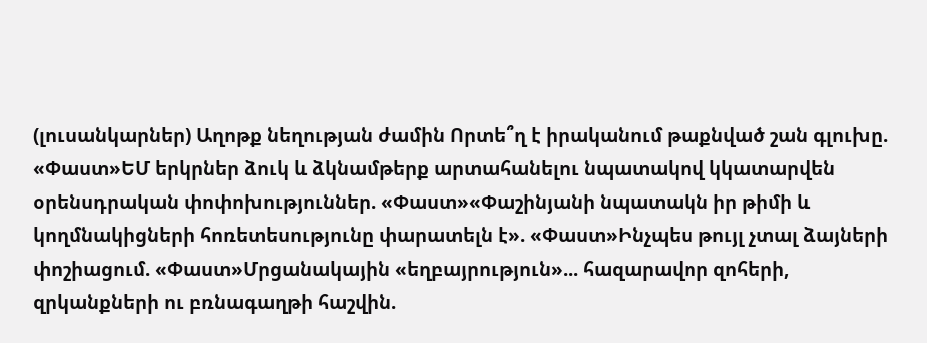(լուսանկարներ) Աղոթք նեղության ժամին Որտե՞ղ է իրականում թաքնված շան գլուխը. «Փաստ»ԵՄ երկրներ ձուկ և ձկնամթերք արտահանելու նպատակով կկատարվեն օրենսդրական փոփոխություններ. «Փաստ»«Փաշինյանի նպատակն իր թիմի և կողմնակիցների հոռետեսությունը փարատելն է». «Փաստ»Ինչպես թույլ չտալ ձայների փոշիացում. «Փաստ»Մրցանակային «եղբայրություն»... հազարավոր զոհերի, զրկանքների ու բռնագաղթի հաշվին.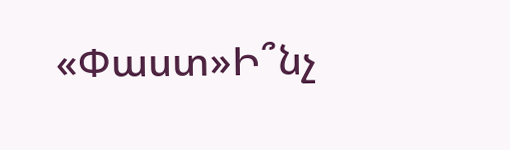«Փաստ»Ի՞նչ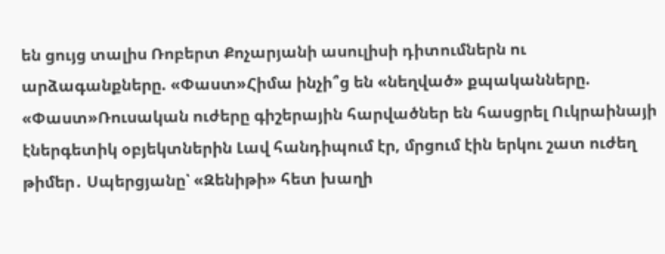են ցույց տալիս Ռոբերտ Քոչարյանի ասուլիսի դիտումներն ու արձագանքները. «Փաստ»Հիմա ինչի՞ց են «նեղված» քպականները. «Փաստ»Ռուսական ուժերը գիշերային հարվածներ են հասցրել Ուկրաինայի էներգետիկ օբյեկտներին Լավ հանդիպում էր, մրցում էին երկու շատ ուժեղ թիմեր․ Սպերցյանը՝ «Զենիթի» հետ խաղի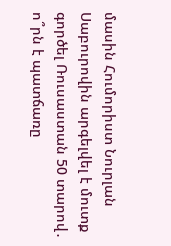մասին Հումորիստ Նուրլան Սաբուրովին արգելվել է մուտք գործել Ռուսաստան 50 տարով․ ո՞րն է պատճառը